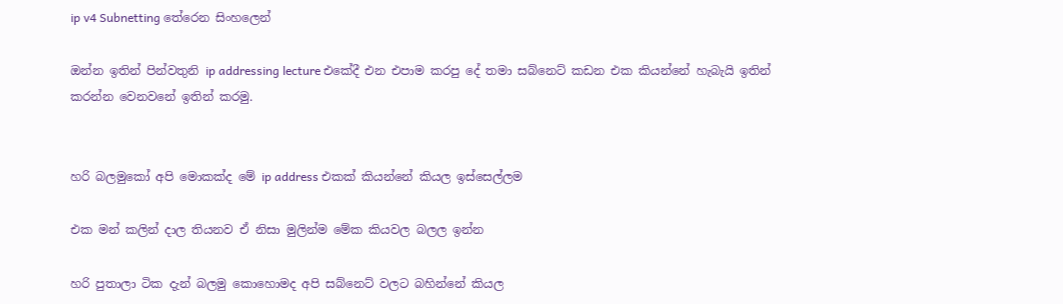ip v4 Subnetting තේරෙන සිංහලෙන්

ඔන්න ඉතින් පින්වතුනි ip addressing lecture එකේදී එන එපාම කරපු දේ තමා සබ්නෙට් කඩන එක කියන්නේ හැබැයි ඉතින් කරන්න වෙනවනේ ඉතින් කරමු.


හරි බලමුකෝ අපි මොකක්ද මේ ip address එකක් කියන්නේ කියල ඉස්සෙල්ලම

එක මන් කලින් දාල තියනව ඒ නිසා මුලින්ම මේක කියවල බලල ඉන්න

හරි පුතාලා ටික දැන් බලමු කොහොමද අපි සබ්නෙට් වලට බහින්නේ කියල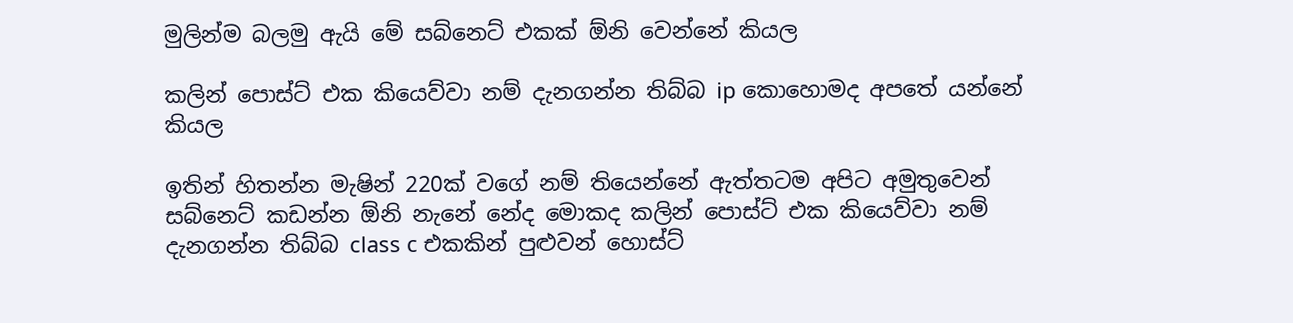මුලින්ම බලමු ඇයි මේ සබ්නෙට් එකක් ඕනි වෙන්නේ කියල

කලින් පොස්ට් එක කියෙව්වා නම් දැනගන්න තිබ්බ ip කොහොමද අපතේ යන්නේ කියල

ඉතින් හිතන්න මැෂින් 220ක් වගේ නම් තියෙන්නේ ඇත්තටම අපිට අමුතුවෙන් සබ්නෙට් කඩන්න ඕනි නැනේ නේද මොකද කලින් පොස්ට් එක කියෙව්වා නම් දැනගන්න තිබ්බ class c එකකින් පුළුවන් හොස්ට්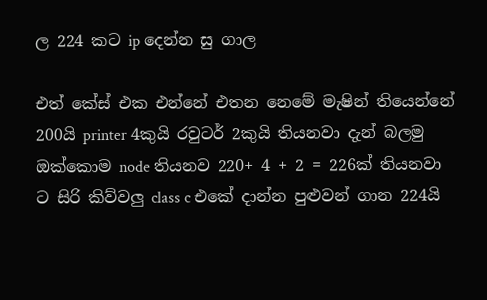ල 224 කට ip දෙන්න සු ගාල

එත් කේස් එක එන්නේ එතන නෙමේ මැෂින් තියෙන්නේ 200යි printer 4කුයි රවුටර් 2කුයි තියනවා දැන් බලමු ඔක්කොම node තියනව 220+ 4 + 2 = 226ක් තියනවා
ට සිරි කිව්වලු class c එකේ දාන්න පුළුවන් ගාන 224යි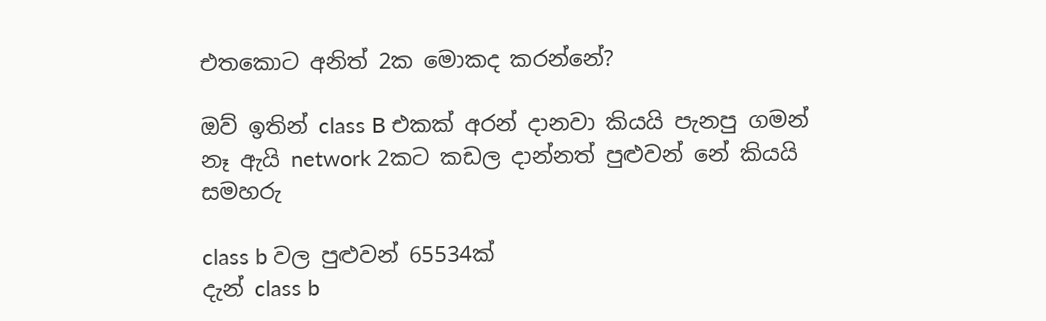එතකොට අනිත් 2ක මොකද කරන්නේ?

ඔව් ඉතින් class B එකක් අරන් දානවා කියයි පැනපු ගමන්
නෑ ඇයි network 2කට කඩල දාන්නත් පුළුවන් නේ කියයි සමහරු

class b වල පුළුවන් 65534ක්
දැන් class b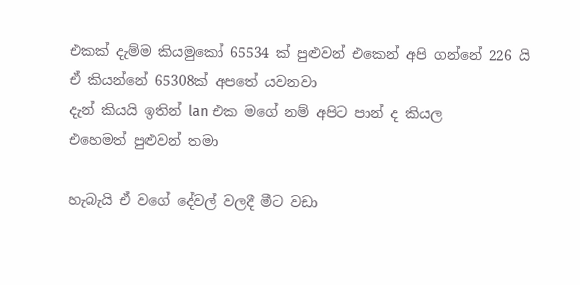එකක් දැම්ම කියමුකෝ 65534 ක් පුළුවන් එකෙන් අපි ගන්නේ 226 යි
ඒ කියන්නේ 65308ක් අපතේ යවනවා
දැන් කියයි ඉතින් lan එක මගේ නම් අපිට පාන් ද කියල
එහෙමත් පුළුවන් තමා

හැබැයි ඒ වගේ දේවල් වලදී මීට වඩා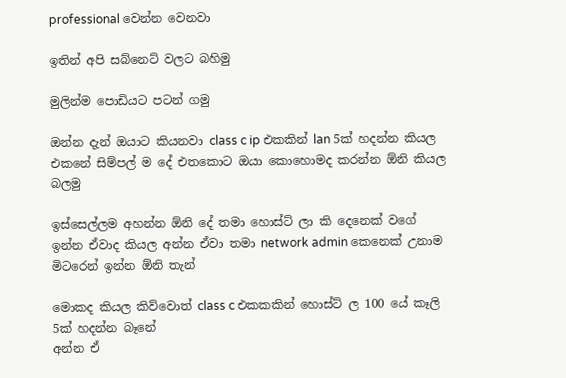professional වෙන්න වෙනවා

ඉතින් අපි සබ්නෙට් වලට බහිමු

මුලින්ම පොඩියට පටන් ගමු

ඔන්න දැන් ඔයාට කියනවා class c ip එකකින් lan 5ක් හදන්න කියල එකනේ සිම්පල් ම දේ එතකොට ඔයා කොහොමද කරන්න ඕනි කියල බලමු

ඉස්සෙල්ලම අහන්න ඕනි දේ තමා හොස්ට් ලා කි දෙනෙක් වගේ ඉන්න ඒවාද කියල අන්න ඒවා තමා network admin කෙනෙක් උනාම මිටරෙන් ඉන්න ඕනි තැන්

මොකද කියල කිව්වොත් class c එකකකින් හොස්ට් ල 100 යේ කෑලි 5ක් හදන්න බෑනේ
අන්න ඒ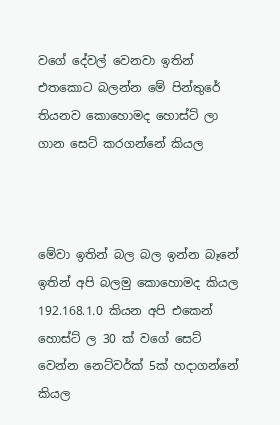වගේ දේවල් වෙනවා ඉතින් එතකොට බලන්න මේ පින්තුරේ තියනව කොහොමද හොස්ට් ලා ගාන සෙට් කරගන්නේ කියල



මේවා ඉතින් බල බල ඉන්න බෑනේ ඉතින් අපි බලමු කොහොමද කියල 192.168.1.0 කියන අපි එකෙන් හොස්ට් ල 30 ක් වගේ සෙට් වෙන්න නෙට්වර්ක් 5ක් හදාගන්නේ කියල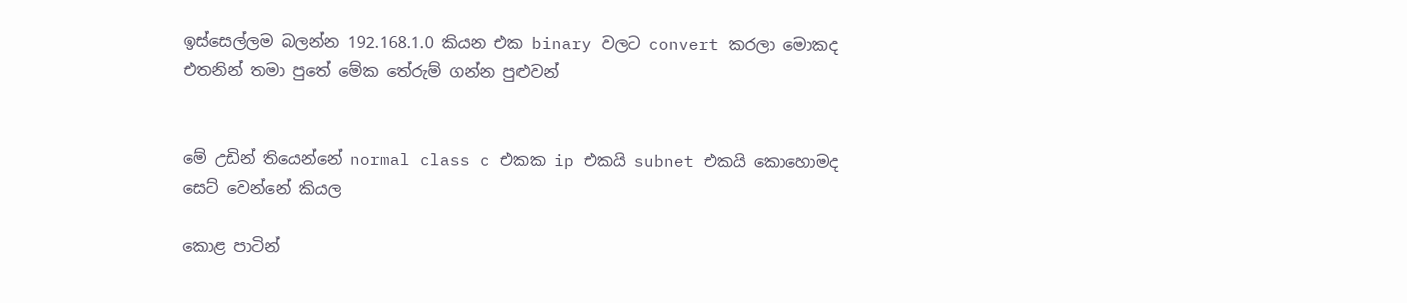ඉස්සෙල්ලම බලන්න 192.168.1.0 කියන එක binary වලට convert කරලා මොකද එතනින් තමා පුතේ මේක තේරුම් ගන්න පුළුවන්


මේ උඩින් තියෙන්නේ normal class c එකක ip එකයි subnet එකයි කොහොමද සෙට් වෙන්නේ කියල

කොළ පාටින්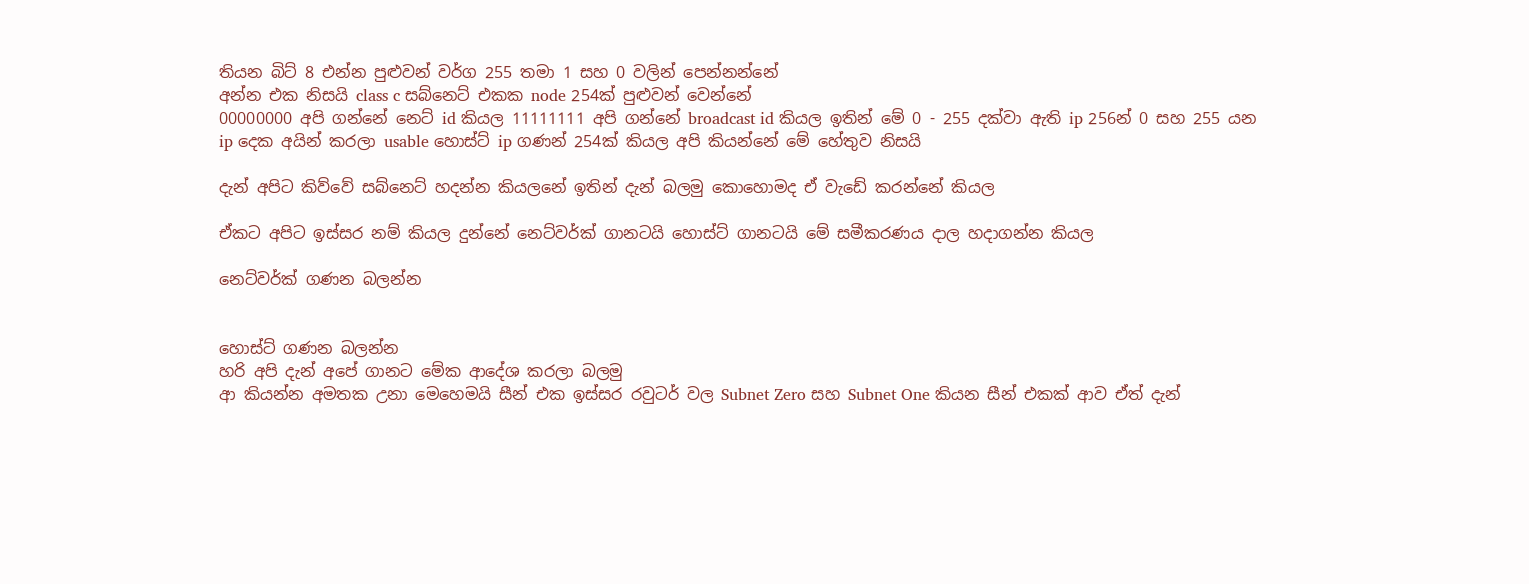තියන බිට් 8 එන්න පුළුවන් වර්ග 255 තමා 1 සහ 0 වලින් පෙන්නන්නේ
අන්න එක නිසයි class c සබ්නෙට් එකක node 254ක් පුළුවන් වෙන්නේ
00000000 අපි ගන්නේ නෙට් id කියල 11111111 අපි ගන්නේ broadcast id කියල ඉතින් මේ 0 - 255 දක්වා ඇති ip 256න් 0 සහ 255 යන ip දෙක අයින් කරලා usable හොස්ට් ip ගණන් 254ක් කියල අපි කියන්නේ මේ හේතුව නිසයි

දැන් අපිට කිව්වේ සබ්නෙට් හදන්න කියලනේ ඉතින් දැන් බලමු කොහොමද ඒ වැඩේ කරන්නේ කියල

ඒකට අපිට ඉස්සර නම් කියල දුන්නේ නෙට්වර්ක් ගානටයි හොස්ට් ගානටයි මේ සමීකරණය දාල හදාගන්න කියල

නෙට්වර්ක් ගණන බලන්න


හොස්ට් ගණන බලන්න
හරි අපි දැන් අපේ ගානට මේක ආදේශ කරලා බලමු
ආ කියන්න අමතක උනා මෙහෙමයි සීන් එක ඉස්සර රවුටර් වල Subnet Zero සහ Subnet One කියන සීන් එකක් ආව ඒත් දැන්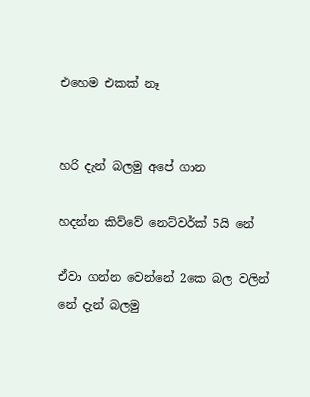එහෙම එකක් නෑ


හරි දැන් බලමු අපේ ගාන

හදන්න කිව්වේ නෙට්වර්ක් 5යි නේ

ඒවා ගන්න වෙන්නේ 2කෙ බල වලින් නේ දැන් බලමු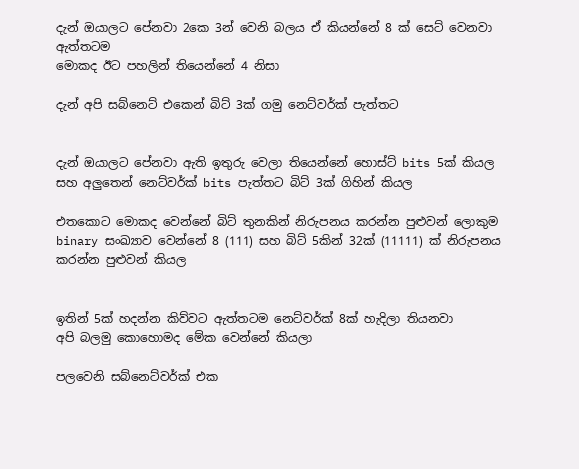දැන් ඔයාලට පේනවා 2කෙ 3න් වෙනි බලය ඒ කියන්නේ 8 ක් සෙට් වෙනවා ඇත්තටම
මොකද ඊට පහලින් තියෙන්නේ 4 නිසා

දැන් අපි සබ්නෙට් එකෙන් බිට් 3ක් ගමු නෙට්වර්ක් පැත්තට


දැන් ඔයාලට පේනවා ඇති ඉතුරු වෙලා තියෙන්නේ හොස්ට් bits 5ක් කියල සහ අලුතෙන් නෙට්වර්ක් bits පැත්තට බිට් 3ක් ගිහින් කියල

එතකොට මොකද වෙන්නේ බිට් තුනකින් නිරුපනය කරන්න පුළුවන් ලොකුම binary සංඛ්‍යාව වෙන්නේ 8 (111) සහ බිට් 5කින් 32ක් (11111) ක් නිරුපනය කරන්න පුළුවන් කියල


ඉතින් 5ක් හදන්න කිව්වට ඇත්තටම නෙට්වර්ක් 8ක් හැදිලා තියනවා
අපි බලමු කොහොමද මේක වෙන්නේ කියලා

පලවෙනි සබ්නෙට්වර්ක් එක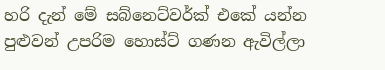හරි දැන් මේ සබ්නෙට්වර්ක් එකේ යන්න පුළුවන් උපරිම හොස්ට් ගණන ඇවිල්ලා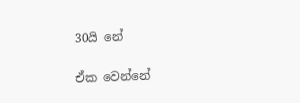30යි නේ

ඒක වෙන්නේ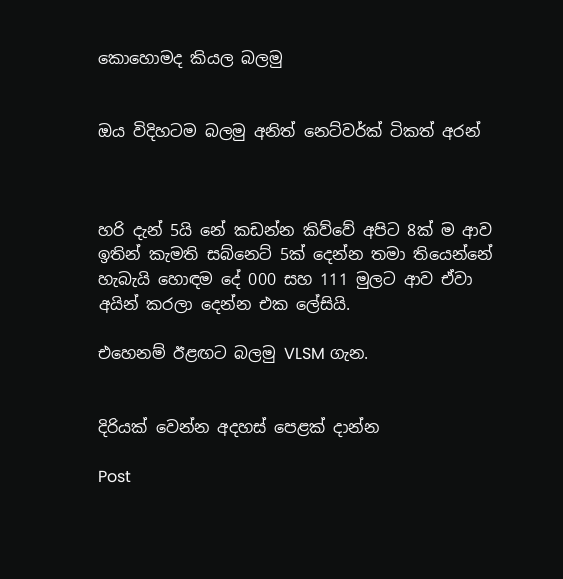කොහොමද කියල බලමු


ඔය විදිහටම බලමු අනිත් නෙට්වර්ක් ටිකත් අරන්



හරි දැන් 5යි නේ කඩන්න කිව්වේ අපිට 8ක් ම ආව ඉතින් කැමති සබ්නෙට් 5ක් දෙන්න තමා තියෙන්නේ හැබැයි හොඳම දේ 000 සහ 111 මුලට ආව ඒවා අයින් කරලා දෙන්න එක ලේසියි.

එහෙනම් ඊළඟට බලමු VLSM ගැන.


දිරියක් වෙන්න අදහස් පෙළක් දාන්න

Post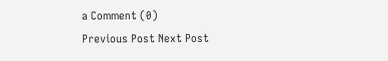a Comment (0)
Previous Post Next Post